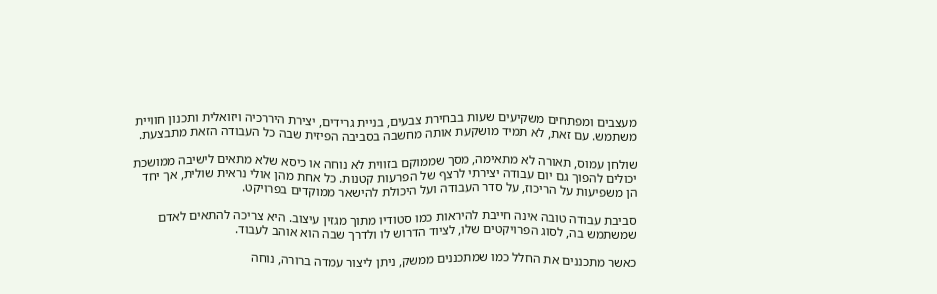מעצבים ומפתחים משקיעים שעות בבחירת צבעים, בניית גרידים, יצירת היררכיה ויזואלית ותכנון חוויית משתמש. עם זאת, לא תמיד מושקעת אותה מחשבה בסביבה הפיזית שבה כל העבודה הזאת מתבצעת.

שולחן עמוס, תאורה לא מתאימה, מסך שממוקם בזווית לא נוחה או כיסא שלא מתאים לישיבה ממושכת יכולים להפוך גם יום עבודה יצירתי לרצף של הפרעות קטנות. כל אחת מהן אולי נראית שולית, אך יחד הן משפיעות על הריכוז, על סדר העבודה ועל היכולת להישאר ממוקדים בפרויקט.

סביבת עבודה טובה אינה חייבת להיראות כמו סטודיו מתוך מגזין עיצוב. היא צריכה להתאים לאדם שמשתמש בה, לסוג הפרויקטים שלו, לציוד הדרוש לו ולדרך שבה הוא אוהב לעבוד.

כאשר מתכננים את החלל כמו שמתכננים ממשק, ניתן ליצור עמדה ברורה, נוחה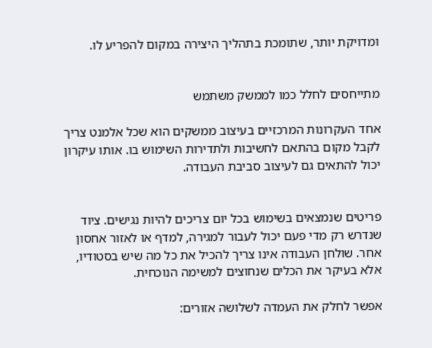ומדויקת יותר, שתומכת בתהליך היצירה במקום להפריע לו.


מתייחסים לחלל כמו לממשק משתמש

אחד העקרונות המרכזיים בעיצוב ממשקים הוא שכל אלמנט צריך לקבל מקום בהתאם לחשיבות ולתדירות השימוש בו. אותו עיקרון יכול להתאים גם לעיצוב סביבת העבודה.


פריטים שנמצאים בשימוש בכל יום צריכים להיות נגישים. ציוד שנדרש רק מדי פעם יכול לעבור למגירה, למדף או לאזור אחסון אחר. שולחן העבודה אינו צריך להכיל את כל מה שיש בסטודיו, אלא בעיקר את הכלים שנחוצים למשימה הנוכחית.

אפשר לחלק את העמדה לשלושה אזורים: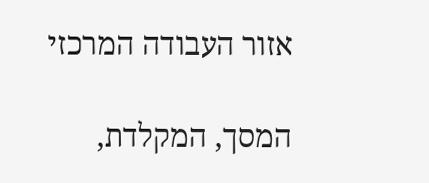אזור העבודה המרכזי

המסך, המקלדת,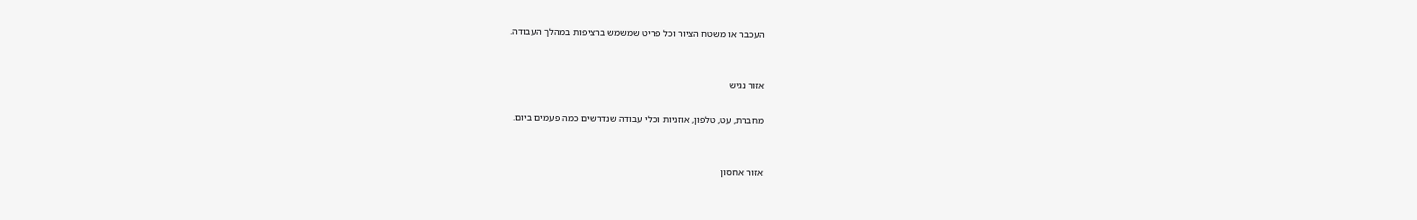העכבר או משטח הציור וכל פריט שמשמש ברציפות במהלך העבודה.


אזור נגיש

מחברת, עט, טלפון, אוזניות וכלי עבודה שנדרשים כמה פעמים ביום.


אזור אחסון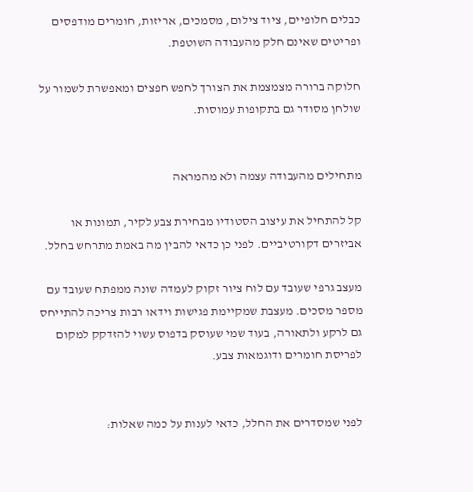כבלים חלופיים, ציוד צילום, מסמכים, אריזות, חומרים מודפסים ופריטים שאינם חלק מהעבודה השוטפת.

חלוקה ברורה מצמצמת את הצורך לחפש חפצים ומאפשרת לשמור על שולחן מסודר גם בתקופות עמוסות.


מתחילים מהעבודה עצמה ולא מהמראה

קל להתחיל את עיצוב הסטודיו מבחירת צבע לקיר, תמונות או אביזרים דקורטיביים. לפני כן כדאי להבין מה באמת מתרחש בחלל.

מעצב גרפי שעובד עם לוח ציור זקוק לעמדה שונה ממפתח שעובד עם מספר מסכים. מעצבת שמקיימת פגישות וידאו רבות צריכה להתייחס גם לרקע ולתאורה, בעוד שמי שעוסק בדפוס עשוי להזדקק למקום לפריסת חומרים ודוגמאות צבע.


לפני שמסדרים את החלל, כדאי לענות על כמה שאלות: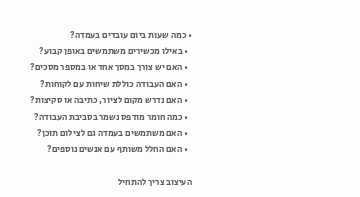• כמה שעות ביום עובדים בעמדה?
  • באילו מכשירים משתמשים באופן קבוע?
  • האם יש צורך במסך אחד או במספר מסכים?
  • האם העבודה כוללת שיחות עם לקוחות?
  • האם נדרש מקום לציור, כתיבה או סקיצות?
  • כמה חומר מודפס נשמר בסביבת העבודה?
  • האם משתמשים בעמדה גם לצילום תוכן?
  • האם החלל משותף עם אנשים נוספים?

העיצוב צריך להתחיל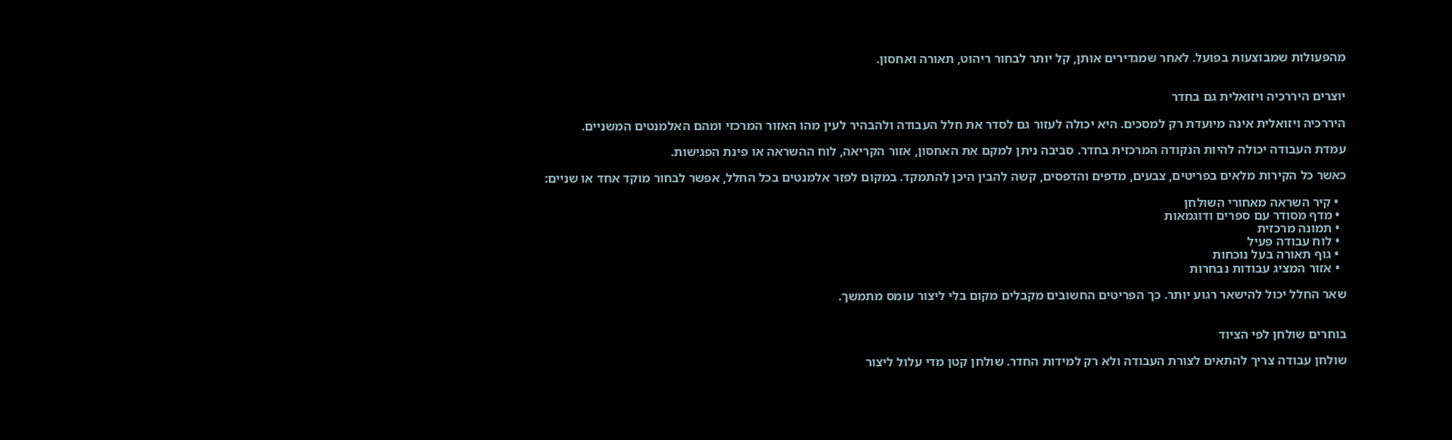מהפעולות שמבוצעות בפועל. לאחר שמגדירים אותן, קל יותר לבחור ריהוט, תאורה ואחסון.


יוצרים היררכיה ויזואלית גם בחדר

היררכיה ויזואלית אינה מיועדת רק למסכים. היא יכולה לעזור גם לסדר את חלל העבודה ולהבהיר לעין מהו האזור המרכזי ומהם האלמנטים המשניים.

עמדת העבודה יכולה להיות הנקודה המרכזית בחדר. סביבה ניתן למקם את האחסון, אזור הקריאה, לוח ההשראה או פינת הפגישות.

כאשר כל הקירות מלאים בפריטים, צבעים, מדפים והדפסים, קשה להבין היכן להתמקד. במקום לפזר אלמנטים בכל החלל, אפשר לבחור מוקד אחד או שניים:

  • קיר השראה מאחורי השולחן
  • מדף מסודר עם ספרים ודוגמאות
  • תמונה מרכזית
  • לוח עבודה פעיל
  • גוף תאורה בעל נוכחות
  • אזור המציג עבודות נבחרות

שאר החלל יכול להישאר רגוע יותר. כך הפריטים החשובים מקבלים מקום בלי ליצור עומס מתמשך.


בוחרים שולחן לפי הציוד

שולחן עבודה צריך להתאים לצורת העבודה ולא רק למידות החדר. שולחן קטן מדי עלול ליצור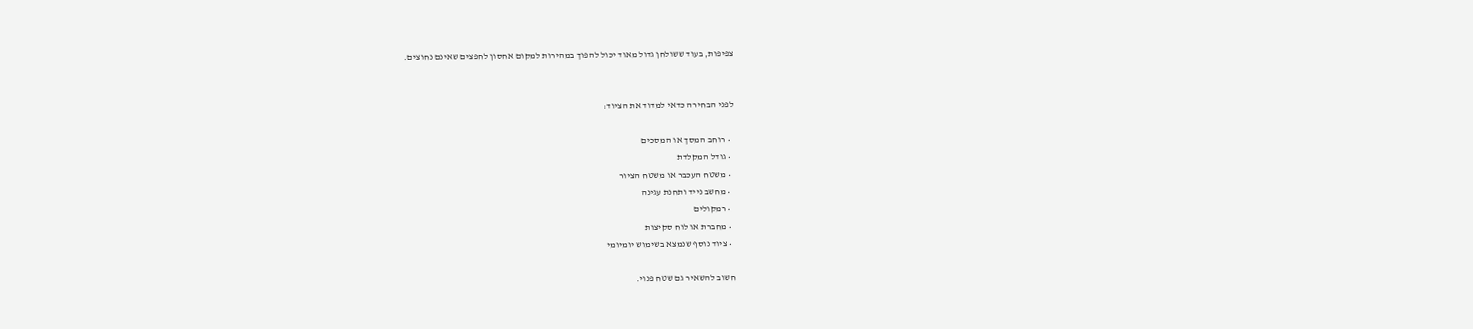צפיפות, בעוד ששולחן גדול מאוד יכול להפוך במהירות למקום אחסון לחפצים שאינם נחוצים.


לפני הבחירה כדאי למדוד את הציוד:

  • רוחב המסך או המסכים
  • גודל המקלדת
  • משטח העכבר או משטח הציור
  • מחשב נייד ותחנת עגינה
  • רמקולים
  • מחברת או לוח סקיצות
  • ציוד נוסף שנמצא בשימוש יומיומי

חשוב להשאיר גם שטח פנוי.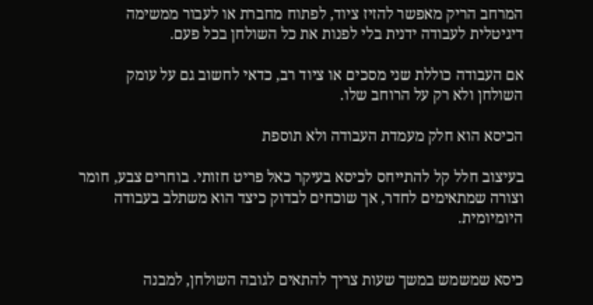המרחב הריק מאפשר להזיז ציוד, לפתוח מחברת או לעבור ממשימה דיגיטלית לעבודה ידנית בלי לפנות את כל השולחן בכל פעם.

אם העבודה כוללת שני מסכים או ציוד רב, כדאי לחשוב גם על עומק השולחן ולא רק על הרוחב שלו.

הכיסא הוא חלק מעמדת העבודה ולא תוספת

בעיצוב חלל קל להתייחס לכיסא בעיקר כאל פריט חזותי. בוחרים צבע, חומר וצורה שמתאימים לחדר, אך שוכחים לבדוק כיצד הוא משתלב בעבודה היומיומית.


כיסא שמשמש במשך שעות צריך להתאים לגובה השולחן, למבנה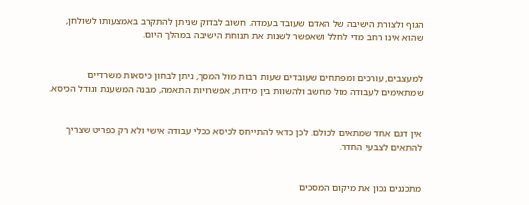הגוף ולצורת הישיבה של האדם שעובד בעמדה. חשוב לבדוק שניתן להתקרב באמצעותו לשולחן, שהוא אינו רחב מדי לחלל ושאפשר לשנות את תנוחת הישיבה במהלך היום.


למעצבים, עורכים ומפתחים שעובדים שעות רבות מול המסך, ניתן לבחון כיסאות משרדיים שמתאימים לעבודה מול מחשב ולהשוות בין מידות, אפשרויות התאמה, מבנה המשענת וגודל הכיסא.


אין דגם אחד שמתאים לכולם. לכן כדאי להתייחס לכיסא ככלי עבודה אישי ולא רק כפריט שצריך להתאים לצבעי החדר.


מתכננים נכון את מיקום המסכים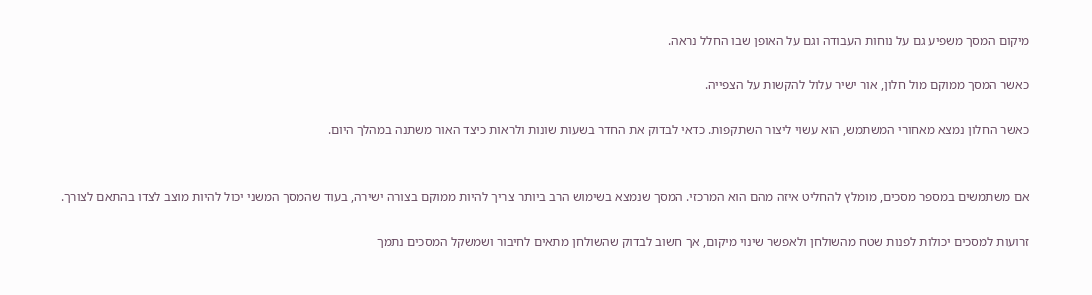מיקום המסך משפיע גם על נוחות העבודה וגם על האופן שבו החלל נראה.

כאשר המסך ממוקם מול חלון, אור ישיר עלול להקשות על הצפייה.

כאשר החלון נמצא מאחורי המשתמש, הוא עשוי ליצור השתקפות. כדאי לבדוק את החדר בשעות שונות ולראות כיצד האור משתנה במהלך היום.


אם משתמשים במספר מסכים, מומלץ להחליט איזה מהם הוא המרכזי. המסך שנמצא בשימוש הרב ביותר צריך להיות ממוקם בצורה ישירה, בעוד שהמסך המשני יכול להיות מוצב לצדו בהתאם לצורך.

זרועות למסכים יכולות לפנות שטח מהשולחן ולאפשר שינוי מיקום, אך חשוב לבדוק שהשולחן מתאים לחיבור ושמשקל המסכים נתמך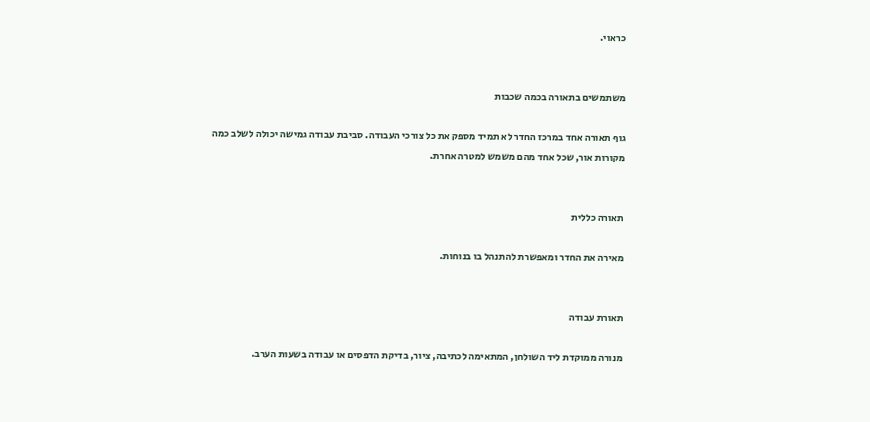כראוי.


משתמשים בתאורה בכמה שכבות

גוף תאורה אחד במרכז החדר לא תמיד מספק את כל צורכי העבודה. סביבת עבודה גמישה יכולה לשלב כמה מקורות אור, שכל אחד מהם משמש למטרה אחרת.


תאורה כללית

מאירה את החדר ומאפשרת להתנהל בו בנוחות.


תאורת עבודה

מנורה ממוקדת ליד השולחן, המתאימה לכתיבה, ציור, בדיקת הדפסים או עבודה בשעות הערב.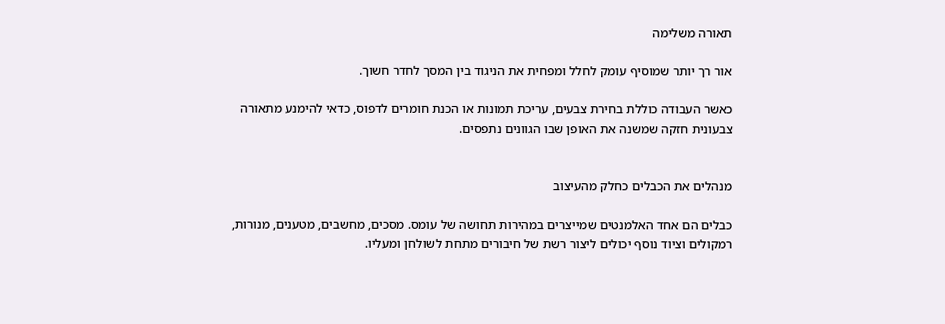תאורה משלימה

אור רך יותר שמוסיף עומק לחלל ומפחית את הניגוד בין המסך לחדר חשוך.

כאשר העבודה כוללת בחירת צבעים, עריכת תמונות או הכנת חומרים לדפוס, כדאי להימנע מתאורה צבעונית חזקה שמשנה את האופן שבו הגוונים נתפסים.


מנהלים את הכבלים כחלק מהעיצוב

כבלים הם אחד האלמנטים שמייצרים במהירות תחושה של עומס. מסכים, מחשבים, מטענים, מנורות, רמקולים וציוד נוסף יכולים ליצור רשת של חיבורים מתחת לשולחן ומעליו.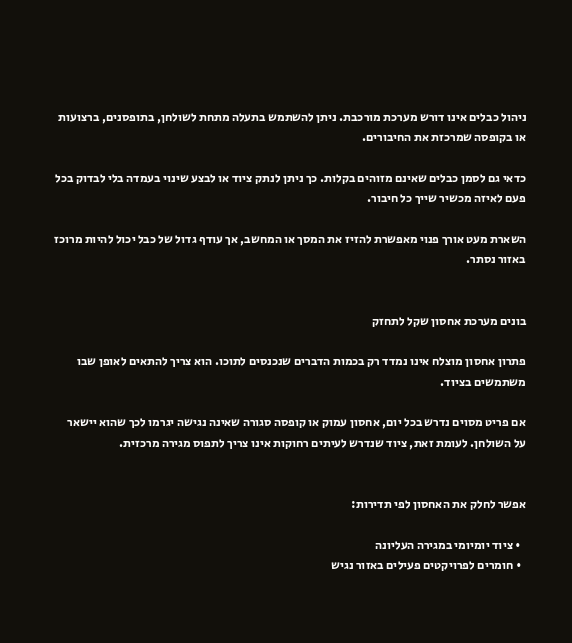ניהול כבלים אינו דורש מערכת מורכבת. ניתן להשתמש בתעלה מתחת לשולחן, בתופסנים, ברצועות או בקופסה שמרכזת את החיבורים.

כדאי גם לסמן כבלים שאינם מזוהים בקלות. כך ניתן לנתק ציוד או לבצע שינוי בעמדה בלי לבדוק בכל פעם לאיזה מכשיר שייך כל חיבור.

השארת מעט אורך פנוי מאפשרת להזיז את המסך או המחשב, אך עודף גדול של כבל יכול להיות מרוכז באזור נסתר.


בונים מערכת אחסון שקל לתחזק

פתרון אחסון מוצלח אינו נמדד רק בכמות הדברים שנכנסים לתוכו. הוא צריך להתאים לאופן שבו משתמשים בציוד.

אם פריט מסוים נדרש בכל יום, אחסון עמוק או קופסה סגורה שאינה נגישה יגרמו לכך שהוא יישאר על השולחן. לעומת זאת, ציוד שנדרש לעיתים רחוקות אינו צריך לתפוס מגירה מרכזית.


אפשר לחלק את האחסון לפי תדירות:

  • ציוד יומיומי במגירה העליונה
  • חומרים לפרויקטים פעילים באזור נגיש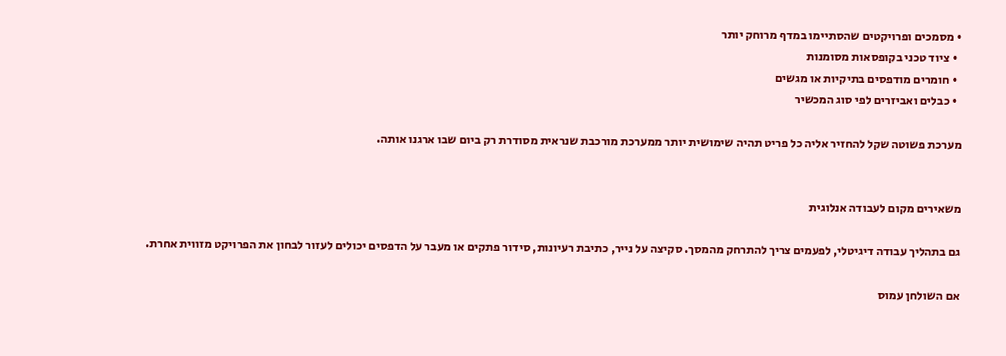• מסמכים ופרויקטים שהסתיימו במדף מרוחק יותר
  • ציוד טכני בקופסאות מסומנות
  • חומרים מודפסים בתיקיות או מגשים
  • כבלים ואביזרים לפי סוג המכשיר

מערכת פשוטה שקל להחזיר אליה כל פריט תהיה שימושית יותר ממערכת מורכבת שנראית מסודרת רק ביום שבו ארגנו אותה.


משאירים מקום לעבודה אנלוגית

גם בתהליך עבודה דיגיטלי, לפעמים צריך להתרחק מהמסך. סקיצה על נייר, כתיבת רעיונות, סידור פתקים או מעבר על הדפסים יכולים לעזור לבחון את הפרויקט מזווית אחרת.

אם השולחן עמוס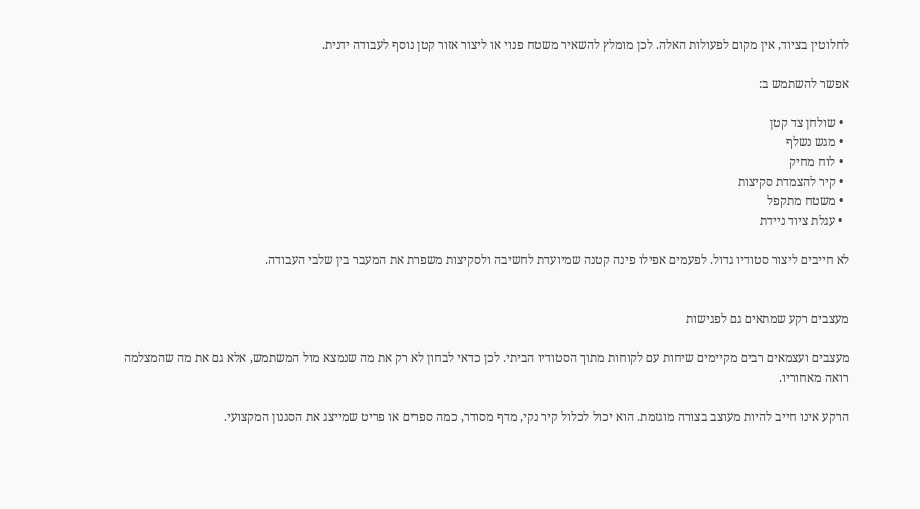לחלוטין בציוד, אין מקום לפעולות האלה. לכן מומלץ להשאיר משטח פנוי או ליצור אזור קטן נוסף לעבודה ידנית.

אפשר להשתמש ב:

  • שולחן צד קטן
  • מגש נשלף
  • לוח מחיק
  • קיר להצמדת סקיצות
  • משטח מתקפל
  • עגלת ציוד ניידת

לא חייבים ליצור סטודיו גדול. לפעמים אפילו פינה קטנה שמיועדת לחשיבה ולסקיצות משפרת את המעבר בין שלבי העבודה.


מעצבים רקע שמתאים גם לפגישות

מעצבים ועצמאים רבים מקיימים שיחות עם לקוחות מתוך הסטודיו הביתי. לכן כדאי לבחון לא רק את מה שנמצא מול המשתמש, אלא גם את מה שהמצלמה רואה מאחוריו.

הרקע אינו חייב להיות מעוצב בצורה מוגזמת. הוא יכול לכלול קיר נקי, מדף מסודר, כמה ספרים או פריט שמייצג את הסגנון המקצועי.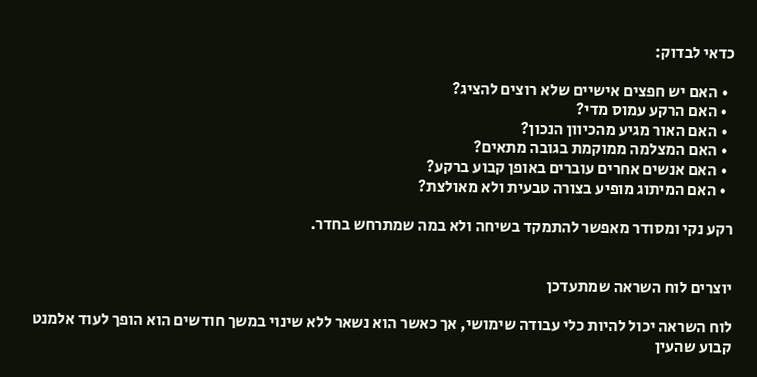כדאי לבדוק:

  • האם יש חפצים אישיים שלא רוצים להציג?
  • האם הרקע עמוס מדי?
  • האם האור מגיע מהכיוון הנכון?
  • האם המצלמה ממוקמת בגובה מתאים?
  • האם אנשים אחרים עוברים באופן קבוע ברקע?
  • האם המיתוג מופיע בצורה טבעית ולא מאולצת?

רקע נקי ומסודר מאפשר להתמקד בשיחה ולא במה שמתרחש בחדר.


יוצרים לוח השראה שמתעדכן

לוח השראה יכול להיות כלי עבודה שימושי, אך כאשר הוא נשאר ללא שינוי במשך חודשים הוא הופך לעוד אלמנט קבוע שהעין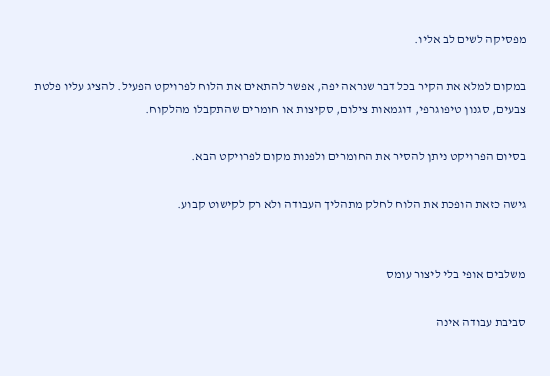מפסיקה לשים לב אליו.

במקום למלא את הקיר בכל דבר שנראה יפה, אפשר להתאים את הלוח לפרויקט הפעיל. להציג עליו פלטת צבעים, סגנון טיפוגרפי, דוגמאות צילום, סקיצות או חומרים שהתקבלו מהלקוח.

בסיום הפרויקט ניתן להסיר את החומרים ולפנות מקום לפרויקט הבא.

גישה כזאת הופכת את הלוח לחלק מתהליך העבודה ולא רק לקישוט קבוע.


משלבים אופי בלי ליצור עומס

סביבת עבודה אינה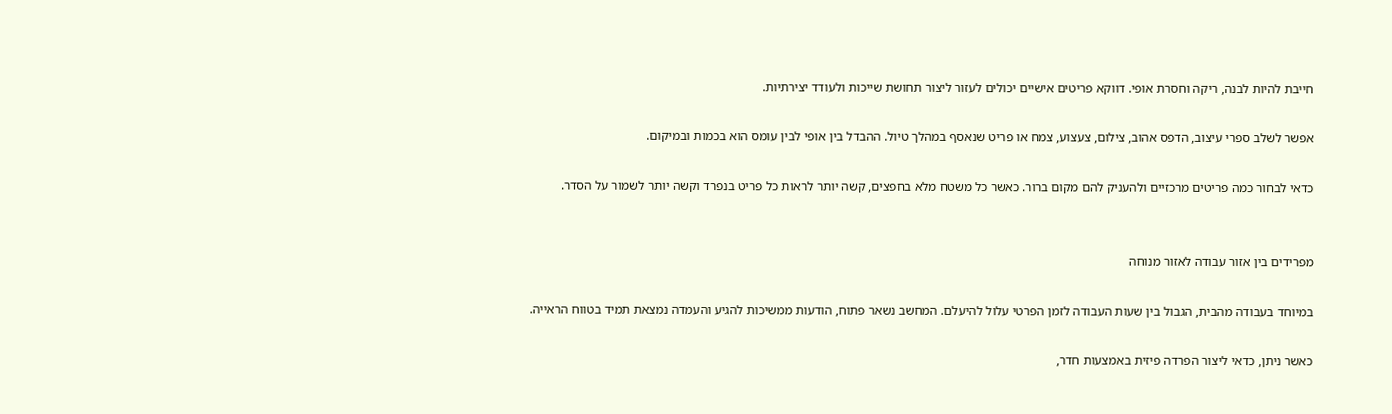חייבת להיות לבנה, ריקה וחסרת אופי. דווקא פריטים אישיים יכולים לעזור ליצור תחושת שייכות ולעודד יצירתיות.

אפשר לשלב ספרי עיצוב, הדפס אהוב, צילום, צעצוע, צמח או פריט שנאסף במהלך טיול. ההבדל בין אופי לבין עומס הוא בכמות ובמיקום.

כדאי לבחור כמה פריטים מרכזיים ולהעניק להם מקום ברור. כאשר כל משטח מלא בחפצים, קשה יותר לראות כל פריט בנפרד וקשה יותר לשמור על הסדר.


מפרידים בין אזור עבודה לאזור מנוחה

במיוחד בעבודה מהבית, הגבול בין שעות העבודה לזמן הפרטי עלול להיעלם. המחשב נשאר פתוח, הודעות ממשיכות להגיע והעמדה נמצאת תמיד בטווח הראייה.

כאשר ניתן, כדאי ליצור הפרדה פיזית באמצעות חדר,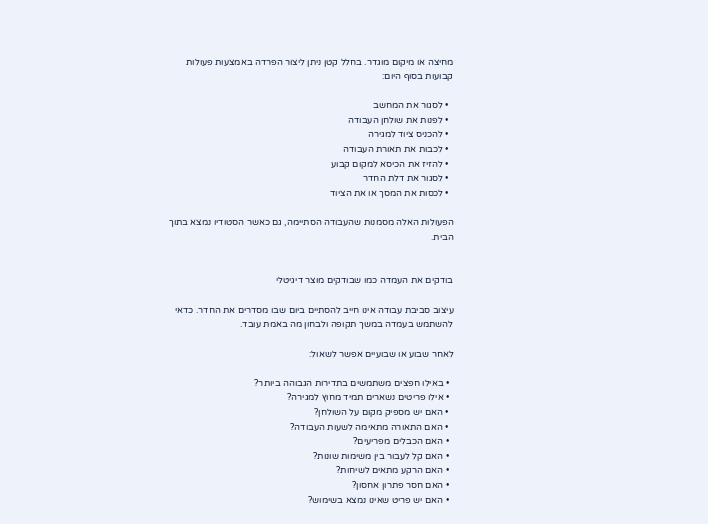מחיצה או מיקום מוגדר. בחלל קטן ניתן ליצור הפרדה באמצעות פעולות קבועות בסוף היום:

  • לסגור את המחשב
  • לפנות את שולחן העבודה
  • להכניס ציוד למגירה
  • לכבות את תאורת העבודה
  • להזיז את הכיסא למקום קבוע
  • לסגור את דלת החדר
  • לכסות את המסך או את הציוד

הפעולות האלה מסמנות שהעבודה הסתיימה, גם כאשר הסטודיו נמצא בתוך הבית.


בודקים את העמדה כמו שבודקים מוצר דיגיטלי

עיצוב סביבת עבודה אינו חייב להסתיים ביום שבו מסדרים את החדר. כדאי להשתמש בעמדה במשך תקופה ולבחון מה באמת עובד.

לאחר שבוע או שבועיים אפשר לשאול:

  • באילו חפצים משתמשים בתדירות הגבוהה ביותר?
  • אילו פריטים נשארים תמיד מחוץ למגירה?
  • האם יש מספיק מקום על השולחן?
  • האם התאורה מתאימה לשעות העבודה?
  • האם הכבלים מפריעים?
  • האם קל לעבור בין משימות שונות?
  • האם הרקע מתאים לשיחות?
  • האם חסר פתרון אחסון?
  • האם יש פריט שאינו נמצא בשימוש?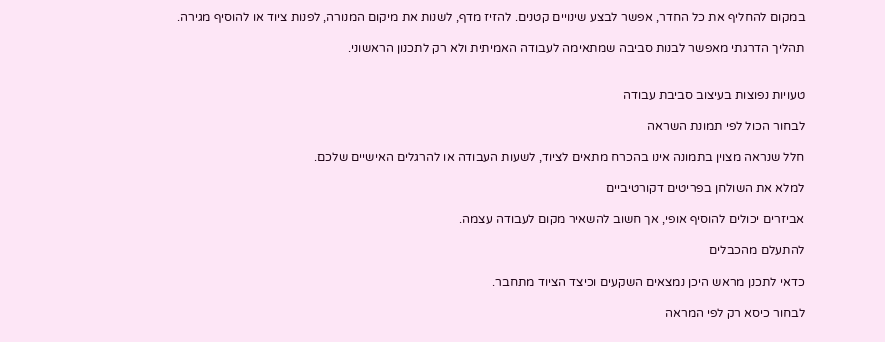במקום להחליף את כל החדר, אפשר לבצע שינויים קטנים. להזיז מדף, לשנות את מיקום המנורה, לפנות ציוד או להוסיף מגירה.

תהליך הדרגתי מאפשר לבנות סביבה שמתאימה לעבודה האמיתית ולא רק לתכנון הראשוני.


טעויות נפוצות בעיצוב סביבת עבודה

לבחור הכול לפי תמונת השראה

חלל שנראה מצוין בתמונה אינו בהכרח מתאים לציוד, לשעות העבודה או להרגלים האישיים שלכם.

למלא את השולחן בפריטים דקורטיביים

אביזרים יכולים להוסיף אופי, אך חשוב להשאיר מקום לעבודה עצמה.

להתעלם מהכבלים

כדאי לתכנן מראש היכן נמצאים השקעים וכיצד הציוד מתחבר.

לבחור כיסא רק לפי המראה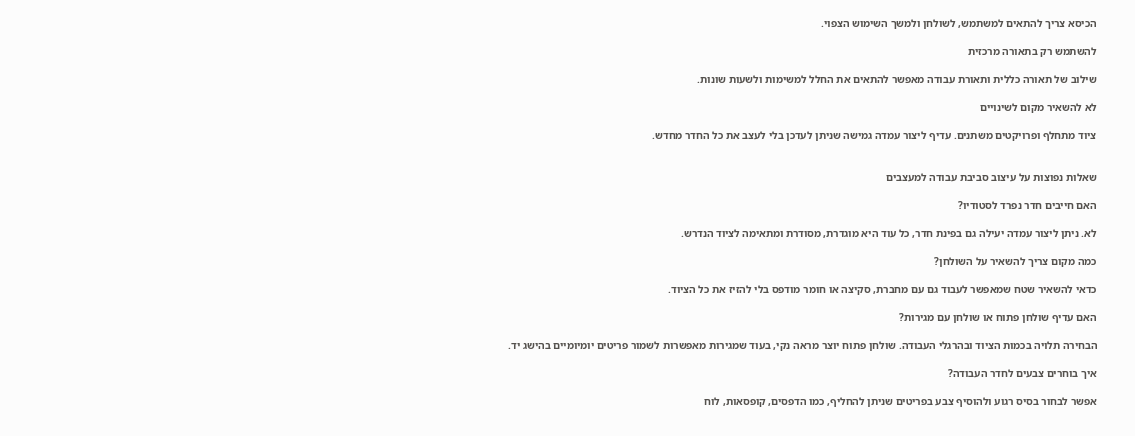הכיסא צריך להתאים למשתמש, לשולחן ולמשך השימוש הצפוי.

להשתמש רק בתאורה מרכזית

שילוב של תאורה כללית ותאורת עבודה מאפשר להתאים את החלל למשימות ולשעות שונות.

לא להשאיר מקום לשינויים

ציוד מתחלף ופרויקטים משתנים. עדיף ליצור עמדה גמישה שניתן לעדכן בלי לעצב את כל החדר מחדש.


שאלות נפוצות על עיצוב סביבת עבודה למעצבים

האם חייבים חדר נפרד לסטודיו?

לא. ניתן ליצור עמדה יעילה גם בפינת חדר, כל עוד היא מוגדרת, מסודרת ומתאימה לציוד הנדרש.

כמה מקום צריך להשאיר על השולחן?

כדאי להשאיר שטח שמאפשר לעבוד גם עם מחברת, סקיצה או חומר מודפס בלי להזיז את כל הציוד.

האם עדיף שולחן פתוח או שולחן עם מגירות?

הבחירה תלויה בכמות הציוד ובהרגלי העבודה. שולחן פתוח יוצר מראה נקי, בעוד שמגירות מאפשרות לשמור פריטים יומיומיים בהישג יד.

איך בוחרים צבעים לחדר העבודה?

אפשר לבחור בסיס רגוע ולהוסיף צבע בפריטים שניתן להחליף, כמו הדפסים, קופסאות, לוח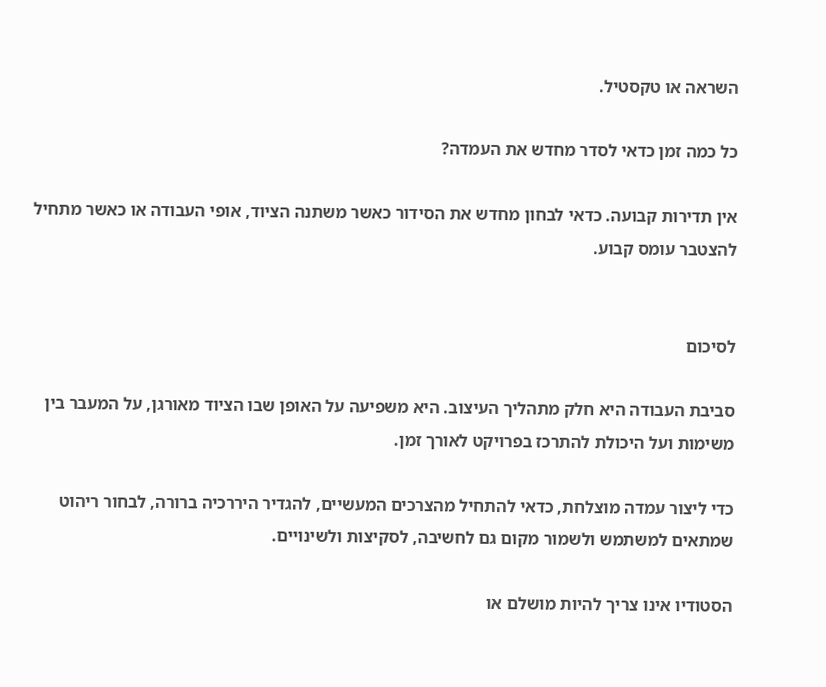השראה או טקסטיל.

כל כמה זמן כדאי לסדר מחדש את העמדה?

אין תדירות קבועה. כדאי לבחון מחדש את הסידור כאשר משתנה הציוד, אופי העבודה או כאשר מתחיל להצטבר עומס קבוע.


לסיכום

סביבת העבודה היא חלק מתהליך העיצוב. היא משפיעה על האופן שבו הציוד מאורגן, על המעבר בין משימות ועל היכולת להתרכז בפרויקט לאורך זמן.

כדי ליצור עמדה מוצלחת, כדאי להתחיל מהצרכים המעשיים, להגדיר היררכיה ברורה, לבחור ריהוט שמתאים למשתמש ולשמור מקום גם לחשיבה, לסקיצות ולשינויים.

הסטודיו אינו צריך להיות מושלם או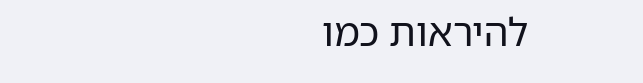להיראות כמו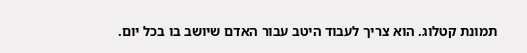תמונת קטלוג. הוא צריך לעבוד היטב עבור האדם שיושב בו בכל יום.